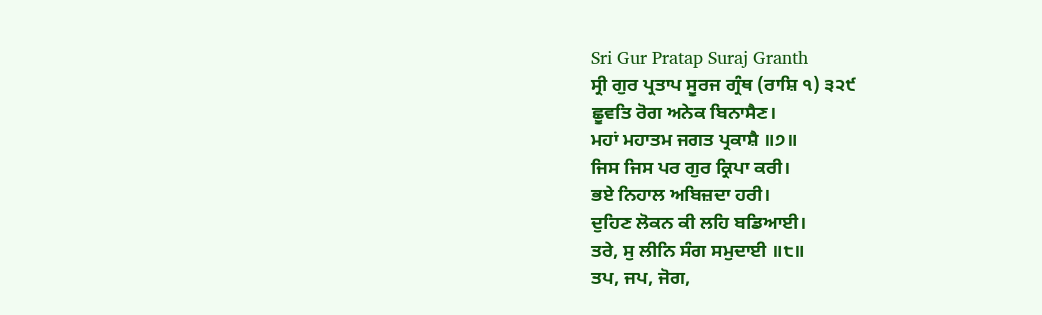Sri Gur Pratap Suraj Granth
ਸ੍ਰੀ ਗੁਰ ਪ੍ਰਤਾਪ ਸੂਰਜ ਗ੍ਰੰਥ (ਰਾਸ਼ਿ ੧) ੩੨੯
ਛੂਵਤਿ ਰੋਗ ਅਨੇਕ ਬਿਨਾਸੈਣ।
ਮਹਾਂ ਮਹਾਤਮ ਜਗਤ ਪ੍ਰਕਾਸ਼ੈ ॥੭॥
ਜਿਸ ਜਿਸ ਪਰ ਗੁਰ ਕ੍ਰਿਪਾ ਕਰੀ।
ਭਏ ਨਿਹਾਲ ਅਬਿਜ਼ਦਾ ਹਰੀ।
ਦੁਹਿਣ ਲੋਕਨ ਕੀ ਲਹਿ ਬਡਿਆਈ।
ਤਰੇ, ਸੁ ਲੀਨਿ ਸੰਗ ਸਮੁਦਾਈ ॥੮॥
ਤਪ, ਜਪ, ਜੋਗ,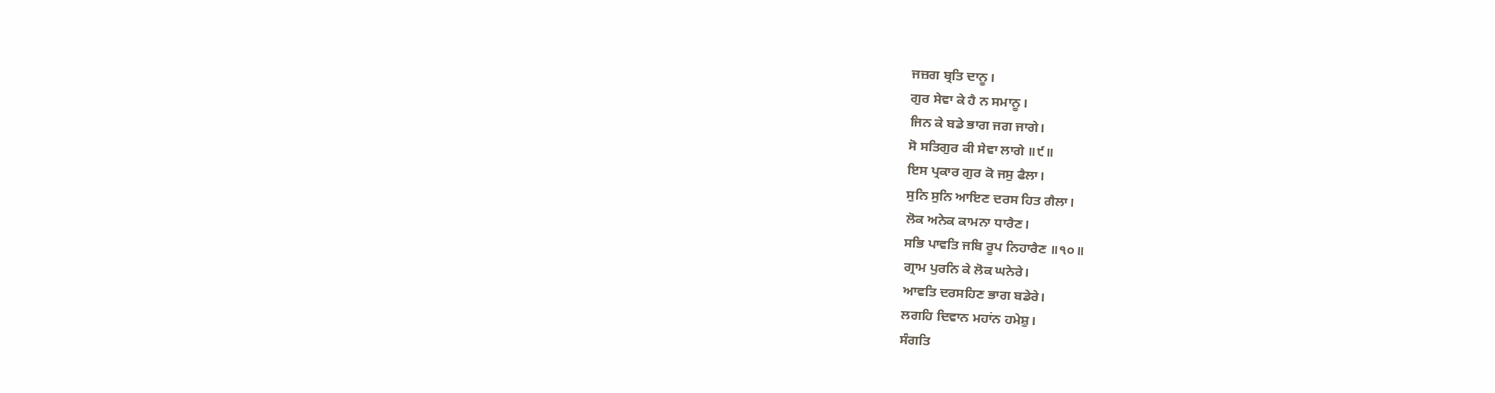ਜਜ਼ਗ ਬ੍ਰਤਿ ਦਾਨੂ।
ਗੁਰ ਸੇਵਾ ਕੇ ਹੈ ਨ ਸਮਾਨੂ।
ਜਿਨ ਕੇ ਬਡੇ ਭਾਗ ਜਗ ਜਾਗੇ।
ਸੋ ਸਤਿਗੁਰ ਕੀ ਸੇਵਾ ਲਾਗੇ ॥੯॥
ਇਸ ਪ੍ਰਕਾਰ ਗੁਰ ਕੋ ਜਸੁ ਫੈਲਾ।
ਸੁਨਿ ਸੁਨਿ ਆਇਣ ਦਰਸ ਹਿਤ ਗੈਲਾ।
ਲੋਕ ਅਨੇਕ ਕਾਮਨਾ ਧਾਰੈਣ।
ਸਭਿ ਪਾਵਤਿ ਜਬਿ ਰੂਪ ਨਿਹਾਰੈਣ ॥੧੦॥
ਗ੍ਰਾਮ ਪੁਰਨਿ ਕੇ ਲੋਕ ਘਨੇਰੇ।
ਆਵਤਿ ਦਰਸਹਿਣ ਭਾਗ ਬਡੇਰੇ।
ਲਗਹਿ ਦਿਵਾਨ ਮਹਾਂਨ ਹਮੇਸ਼ੁ।
ਸੰਗਤਿ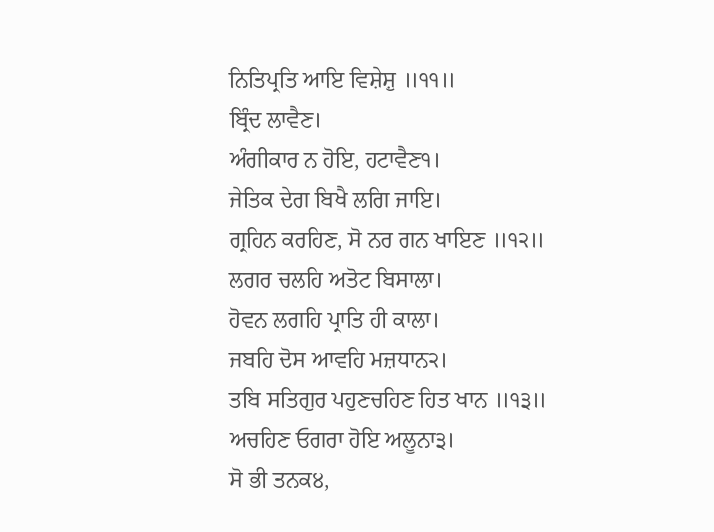ਨਿਤਿਪ੍ਰਤਿ ਆਇ ਵਿਸ਼ੇਸ਼ੁ ॥੧੧॥
ਬ੍ਰਿੰਦ ਲਾਵੈਣ।
ਅੰਗੀਕਾਰ ਨ ਹੋਇ, ਹਟਾਵੈਣ੧।
ਜੇਤਿਕ ਦੇਗ ਬਿਖੈ ਲਗਿ ਜਾਇ।
ਗ੍ਰਹਿਨ ਕਰਹਿਣ, ਸੋ ਨਰ ਗਨ ਖਾਇਣ ॥੧੨॥
ਲਗਰ ਚਲਹਿ ਅਤੋਟ ਬਿਸਾਲਾ।
ਹੋਵਨ ਲਗਹਿ ਪ੍ਰਾਤਿ ਹੀ ਕਾਲਾ।
ਜਬਹਿ ਦੋਸ ਆਵਹਿ ਮਜ਼ਧਾਨ੨।
ਤਬਿ ਸਤਿਗੁਰ ਪਹੁਣਚਹਿਣ ਹਿਤ ਖਾਨ ॥੧੩॥
ਅਚਹਿਣ ਓਗਰਾ ਹੋਇ ਅਲੂਨਾ੩।
ਸੋ ਭੀ ਤਨਕ੪,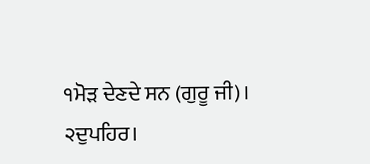੧ਮੋੜ ਦੇਣਦੇ ਸਨ (ਗੁਰੂ ਜੀ)।
੨ਦੁਪਹਿਰ।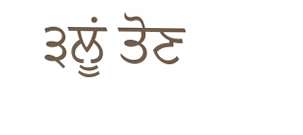੩ਲੂਂ ਤੋਣ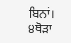ਬਿਨਾਂ।
੪ਥੋੜਾ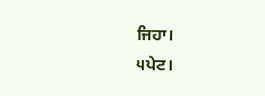ਜਿਹਾ।
੫ਪੇਟ।